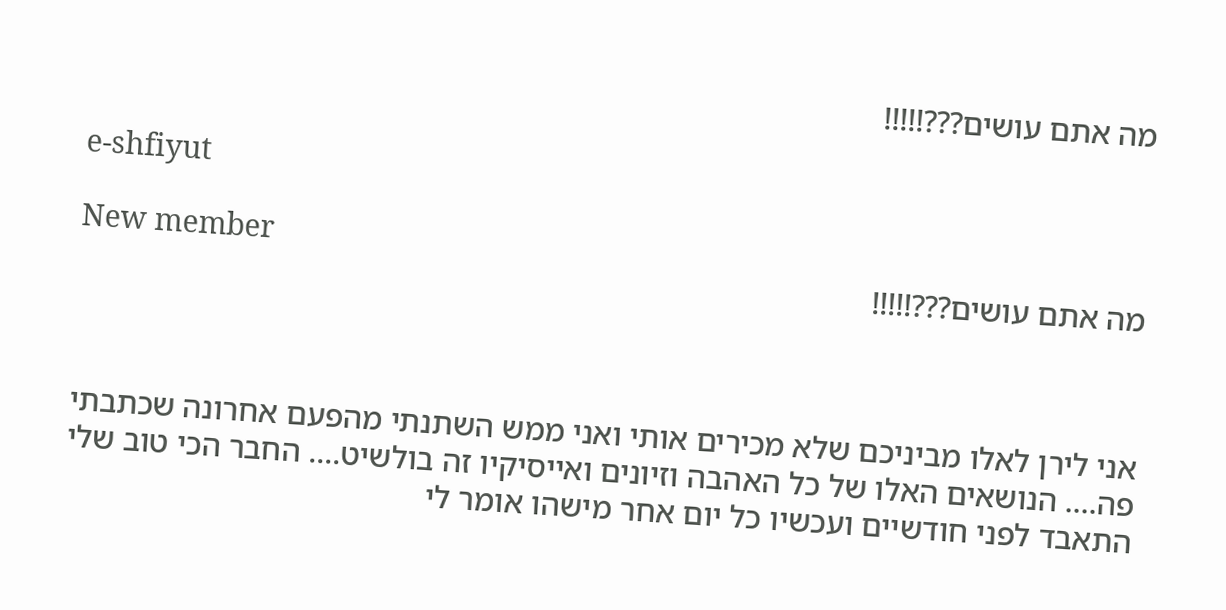מה אתם עושים???!!!!!

e-shfiyut

New member
מה אתם עושים???!!!!!



אני לירן לאלו מביניכם שלא מכירים אותי ואני ממש השתנתי מהפעם אחרונה שכתבתי פה.... הנושאים האלו של כל האהבה וזיונים ואייסיקיו זה בולשיט.... החבר הכי טוב שלי התאבד לפני חודשיים ועכשיו כל יום אחר מישהו אומר לי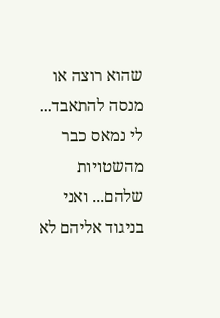שהוא רוצה או מנסה להתאבד... לי נמאס כבר מהשטויות שלהם... ואני בניגוד אליהם לא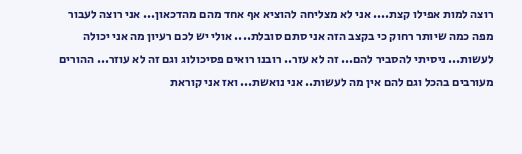רוצה למות אפילו קצת.... אני לא מצליחה להוציא אף אחד מהם מהדכאון... אני רוצה לעבור מפה כמה שיותר רחוק כי בקצב הזה אני סתם סובלת.... אולי יש לכם רעיון מה אני יכולה לעשות... ניסיתי להסביר להם... זה לא עזר.. רובנו רואים פסיכולוג וגם זה לא עוזר... ההורים מעורבים בהכל וגם להם אין מה לעשות.. אני נואשת... ואז אני קוראת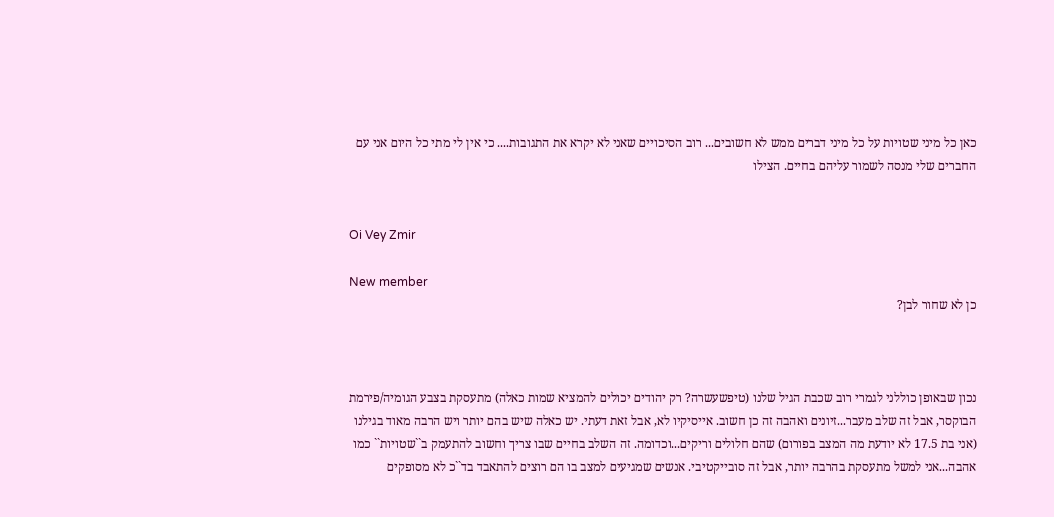כאן כל מיני שטויות על כל מיני דברים ממש לא חשובים... רוב הסיכויים שאני לא יקרא את התגובות.... כי אין לי מתי כל היום אני עם החברים שלי מנסה לשמור עליהם בחיים. הצילו


Oi Vey Zmir

New member
כן לא שחור לבן?



נכון שבאופן כוללני לגמרי רוב שכבת הגיל שלנו (טיפשעשרה? רק יהודים יכולים להמציא שמות כאלה) מתעסקת בצבע הגומיה/פירמת הבוקסר, אבל זה שלב מעבר...זיונים ואהבה זה כן חשוב. אייסיקיו לא, אבל זאת דעתי. יש כאלה שיש בהם יותר ויש הרבה מאוד בגילנו (אני בת 17.5 לא יודעת מה המצב בפורום) שהם חלולים וריקים...וכדומה. זה השלב בחיים שבו צריך וחשוב להתעמק ב``שטויות`` כמו אהבה...אני למשל מתעסקת בהרבה יותר, אבל זה סובייקטיבי. אנשים שמגיעים למצב בו הם רוצים להתאבד בד``כ לא מסופקים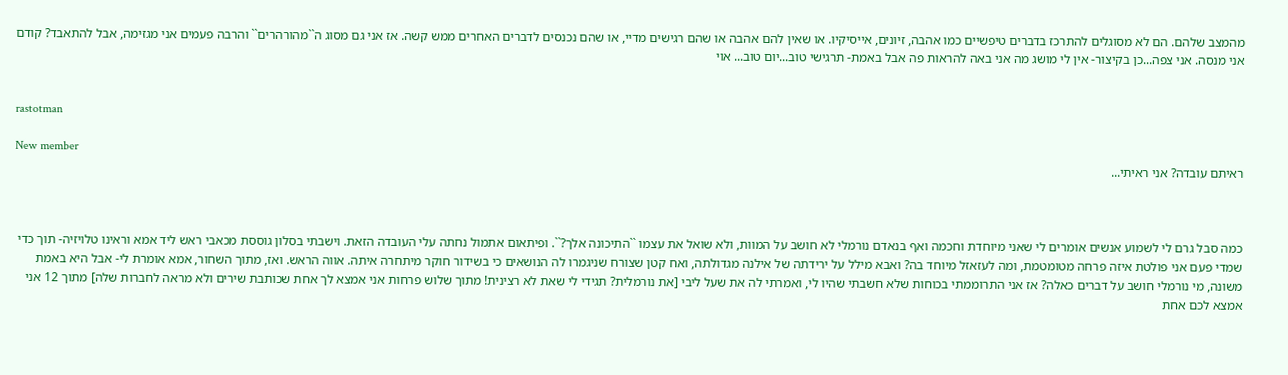מהמצב שלהם. הם לא מסוגלים להתרכז בדברים טיפשיים כמו אהבה, זיונים, אייסיקיו. או שאין להם אהבה או שהם רגישים מדיי, או שהם נכנסים לדברים האחרים ממש קשה. אז אני גם מסוג ה``מהורהרים`` והרבה פעמים אני מגזימה, אבל להתאבד? קודם אני מנסה. אני צפה...כן בקיצור- אין לי מושג מה אני באה להראות פה אבל באמת- תרגישי טוב...יום טוב... אוי


rastotman

New member
ראיתם עובדה? אני ראיתי...



כמה סבל גרם לי לשמוע אנשים אומרים לי שאני מיוחדת וחכמה ואף בנאדם נורמלי לא חושב על המוות, ולא שואל את עצמו ``התיכונה אלך?``. ופיתאום אתמול נחתה עלי העובדה הזאת. וישבתי בסלון גוססת מכאבי ראש ליד אמא וראינו טלויזיה- תוך כדי שמדי פעם אני פולטת איזה פרחה מטומטמת, ומה לעזאזל מיוחד בה? ואבא מילל על ירידתה של אילנה מגדולתה, ואח קטן שצורח שניגמרו לה הנושאים כי בשידור חוקר מיתחרה איתה. אווה הראש. ואז, מתוך השחור, אמא אומרת לי- אבל היא באמת משונה, מי נורמלי חושב על דברים כאלה? אז אני התרוממתי בכוחות שלא חשבתי שהיו לי, ואמרתי לה את שעל ליבי [את נורמלית? תגידי לי שאת לא רצינית! מתוך שלוש פרחות אני אמצא לך אחת שכותבת שירים ולא מראה לחברות שלה] מתוך 12 אני אמצא לכם אחת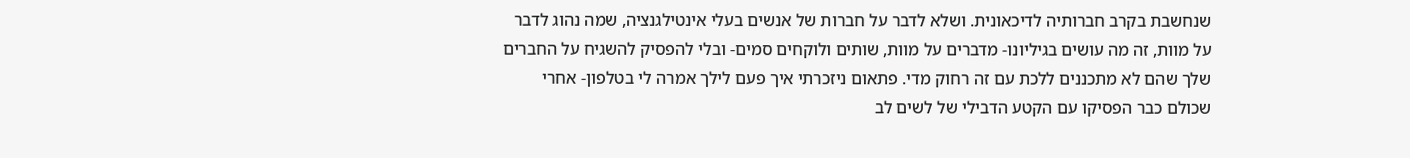שנחשבת בקרב חברותיה לדיכאונית. ושלא לדבר על חברות של אנשים בעלי אינטילגנציה, שמה נהוג לדבר על מוות, זה מה עושים בגיליונו- מדברים על מוות, שותים ולוקחים סמים- ובלי להפסיק להשגיח על החברים שלך שהם לא מתכננים ללכת עם זה רחוק מדי. פתאום ניזכרתי איך פעם לילך אמרה לי בטלפון- אחרי שכולם כבר הפסיקו עם הקטע הדבילי של לשים לב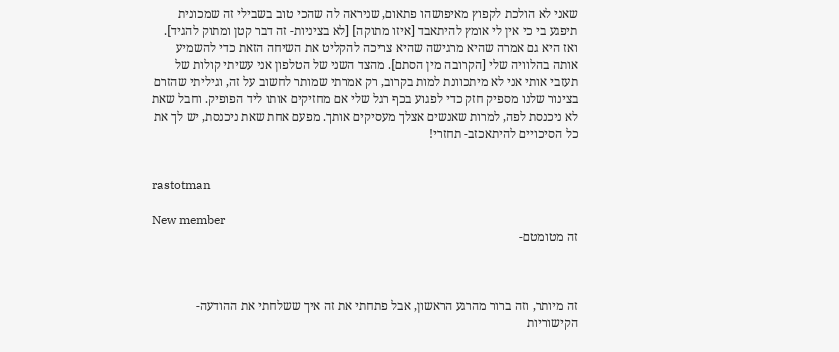שאני לא הולכת לקפוץ מאיפושהו פתאום, שניראה לה שהכי טוב בשבילי זה שמכונית תיפגע בי כי אין לי אומץ להיתאבד [איזו מתוקה] [לא בציניות- זה דבר קטן ומתוק להגיד]. ואז היא גם אמרה שהיא מרגישה שהיא צריכה להקליט את השיחה הזאת כדי להשמיע אותה בהלוויה שלי [הקרובה מין הסתם]. מהצד השני של הטלפון אני עשיתי קולות של תעזבי אותי אני לא מיתכוונת למות בקרוב, רק אמרתי שמותר לחשוב על זה, וגיליתי שהזרם בצינור שלנו מספיק חזק כדי לפגוע בכף רגל שלי אם מחזיקים אותו ליד הפופיק. וחבל שאת לא ניכנסת לפה, למרות שאנשים אצלך מעסיקים אותך. מפעם אחת שאת ניכנסת, יש לך את כל הסיכויים להיתאכזב- תחזרי!


rastotman

New member
זה מטומטם-



זה מיותר, וזה ברור מהרגע הראשון, אבל פתחתי את זה איך ששלחתי את ההודעה- הקישוריות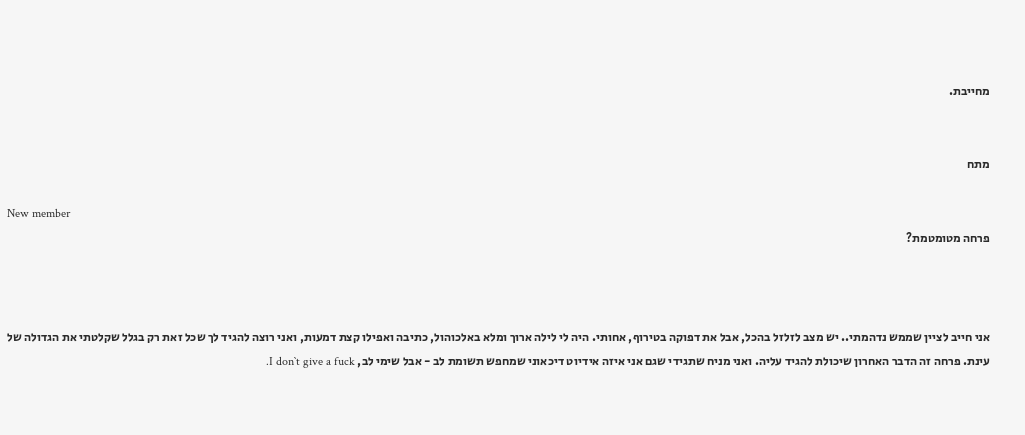מחייבת.


מתח

New member
פרחה מטומטמת?



אני חייב לציין שממש נדהמתי.. יש מצב לזלזל בהכל, אבל את דפוקה בטירוף, אחותי. היה לי לילה ארוך ומלא באלכוהול, כתיבה ואפילו קצת דמעות, ואני רוצה להגיד לך שכל זאת רק בגלל שקלטתי את הגדולה של עינת. פרחה זה הדבר האחרון שיכולת להגיד עליה. ואני מניח שתגידי שגם אני איזה אידיוט דיכאוני שמחפש תשומת לב - אבל שימי לב, I don`t give a fuck.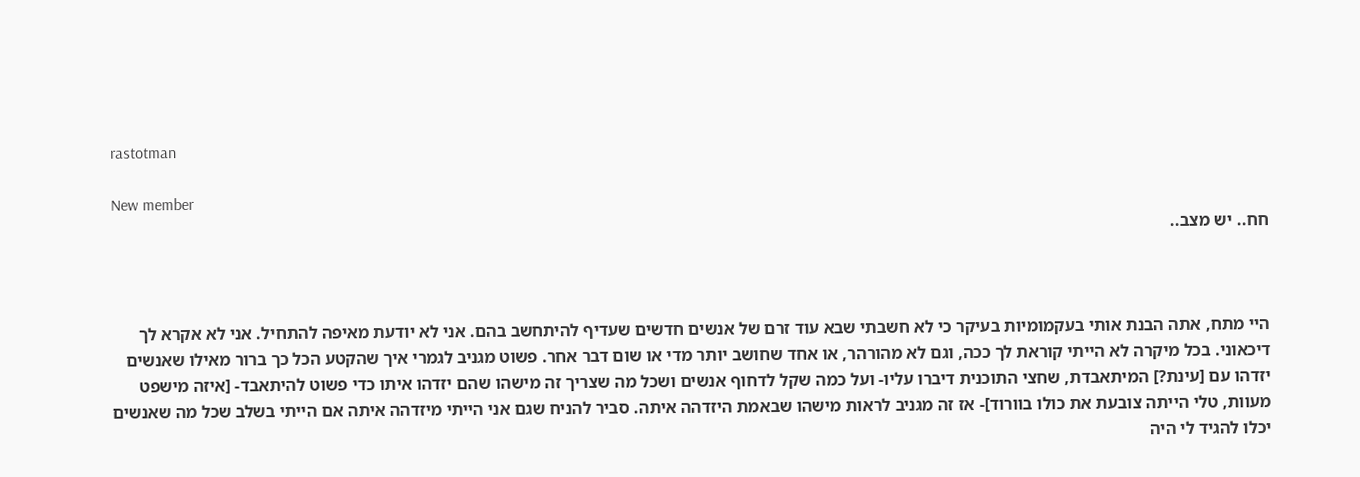rastotman

New member
חח.. יש מצב..



היי מתח, אתה הבנת אותי בעקמומיות בעיקר כי לא חשבתי שבא עוד זרם של אנשים חדשים שעדיף להיתחשב בהם. אני לא יודעת מאיפה להתחיל. אני לא אקרא לך דיכאוני. בכל מיקרה לא הייתי קוראת לך ככה, וגם לא מהורהר, או אחד שחושב יותר מדי או שום דבר אחר. פשוט מגניב לגמרי איך שהקטע הכל כך ברור מאילו שאנשים יזדהו עם [עינת?] המיתאבדת, שחצי התוכנית דיברו עליו- ועל כמה שקל לדחוף אנשים ושכל מה שצריך זה מישהו שהם יזדהו איתו כדי פשוט להיתאבד- [איזה מישפט מעוות, טלי הייתה צובעת את כולו בוורוד]- אז זה מגניב לראות מישהו שבאמת היזדהה איתה. סביר להניח שגם אני הייתי מיזדהה איתה אם הייתי בשלב שכל מה שאנשים יכלו להגיד לי היה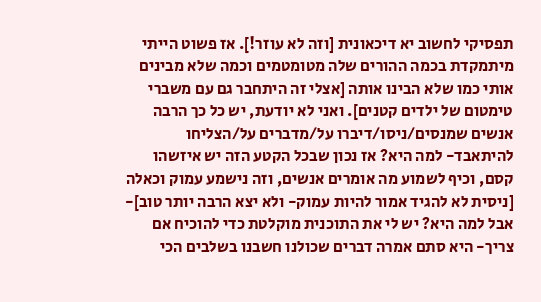תפסיקי לחשוב יא דיכאונית [וזה לא עוזר!]. אז פשוט הייתי מיתמקדת בכמה ההורים שלה מטומטמים וכמה שלא מבינים אותי כמו שלא הבינו אותה [אצלי זה היתחבר גם עם משברי טימטום של ילדים קטנים]. ואני לא יודעת, יש כל כך הרבה אנשים שמנסים/ניסו/דיברו על/מדברים על/הצליחו להיתאבד- למה היא? אז נכון שבכל הקטע הזה יש איזשהו קסם, וכיף לשמוע מה אומרים אנשים, וזה נישמע עמוק וכאלה [ניסית לא להגיד אמור להיות עמוק- ולא יצא הרבה יותר טוב]- אבל למה היא? יש לי את התוכנית מוקלטת כדי להוכיח אם צריך- היא סתם אמרה דברים שכולנו חשבנו בשלבים הכי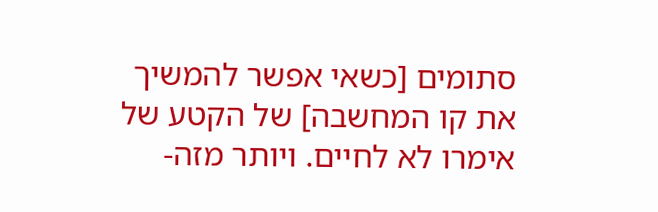סתומים [כשאי אפשר להמשיך את קו המחשבה] של הקטע של אימרו לא לחיים. ויותר מזה-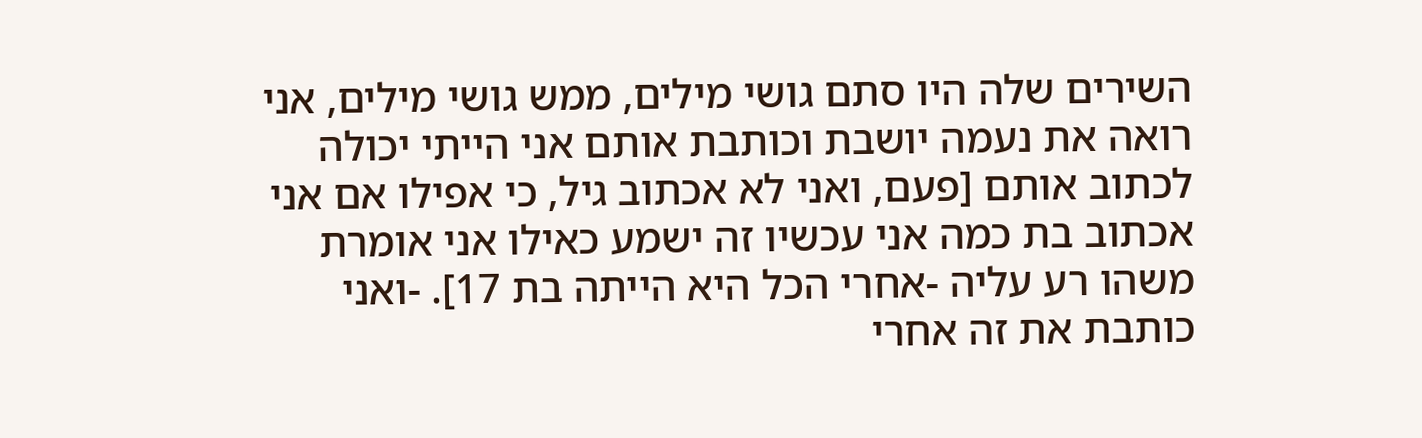השירים שלה היו סתם גושי מילים, ממש גושי מילים, אני רואה את נעמה יושבת וכותבת אותם אני הייתי יכולה לכתוב אותם [פעם, ואני לא אכתוב גיל, כי אפילו אם אני אכתוב בת כמה אני עכשיו זה ישמע כאילו אני אומרת משהו רע עליה -אחרי הכל היא הייתה בת 17]. -ואני כותבת את זה אחרי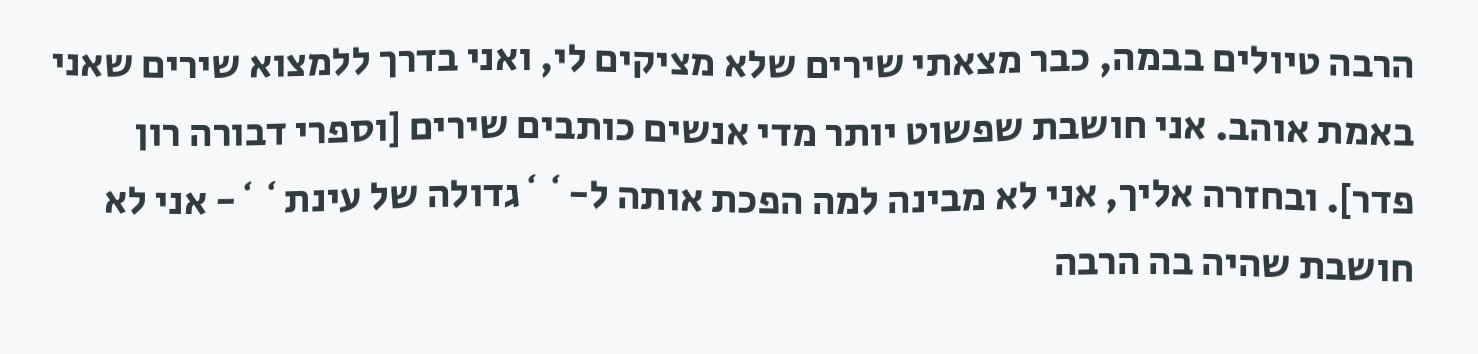הרבה טיולים בבמה, כבר מצאתי שירים שלא מציקים לי, ואני בדרך ללמצוא שירים שאני באמת אוהב. אני חושבת שפשוט יותר מדי אנשים כותבים שירים [וספרי דבורה רון פדר]. ובחזרה אליך, אני לא מבינה למה הפכת אותה ל-``גדולה של עינת``- אני לא חושבת שהיה בה הרבה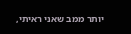יותר ממב שאני ראיתי,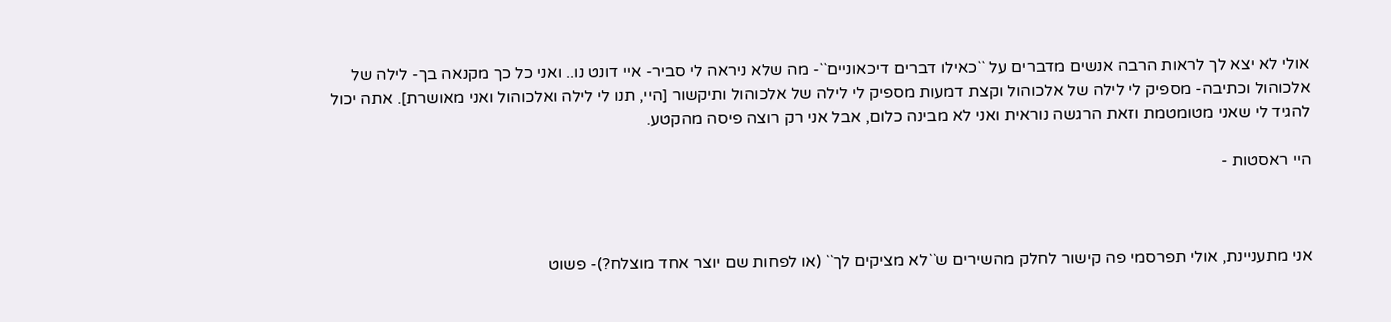אולי לא יצא לך לראות הרבה אנשים מדברים על ``כאילו דברים דיכאוניים``- מה שלא ניראה לי סביר- איי דונט נו.. ואני כל כך מקנאה בך- לילה של אלכוהול וכתיבה- מספיק לי לילה של אלכוהול וקצת דמעות מספיק לי לילה של אלכוהול ותיקשור [היי, תנו לי לילה ואלכוהול ואני מאושרת]. אתה יכול להגיד לי שאני מטומטמת וזאת הרגשה נוראית ואני לא מבינה כלום, אבל אני רק רוצה פיסה מהקטע.

היי ראסטות -



אני מתעניינת, אולי תפרסמי פה קישור לחלק מהשירים ש``לא מציקים לך`` (או לפחות שם יוצר אחד מוצלח?)- פשוט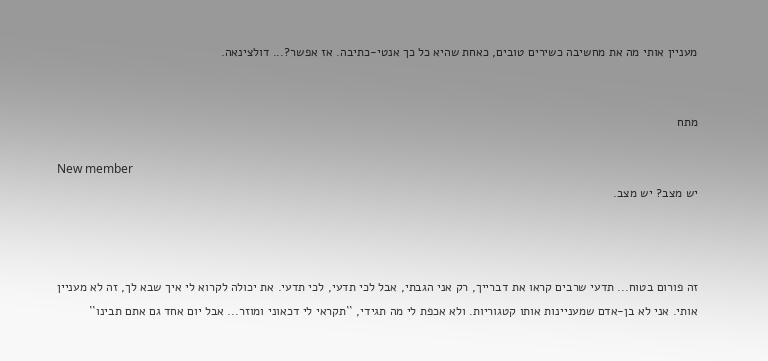מעניין אותי מה את מחשיבה כשירים טובים, כאחת שהיא כל כך אנטי-כתיבה. אז אפשר?... דולצינאה.


מתח

New member
יש מצב? יש מצב.



זה פורום בטוח... תדעי שרבים קראו את דברייך, רק אני הגבתי, אבל לכי תדעי, לכי תדעי. את יכולה לקרוא לי איך שבא לך, זה לא מעניין אותי. אני לא בן-אדם שמעניינות אותו קטגוריות. ולא אכפת לי מה תגידי, ``תקראי לי דכאוני ומוזר... אבל יום אחד גם אתם תבינו``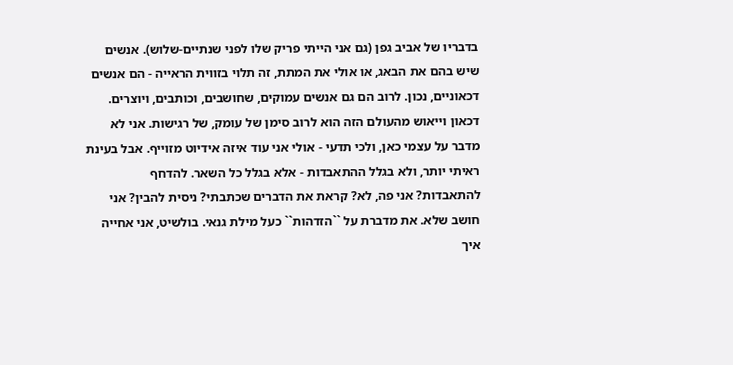בדבריו של אביב גפן (גם אני הייתי פריק שלו לפני שנתיים-שלוש). אנשים שיש בהם את הבאג, או אולי את המתת, זה תלוי בזווית הראייה - הם אנשים דכאוניים, נכון. לרוב הם גם אנשים עמוקים, שחושבים, וכותבים, ויוצרים. דכאון וייאוש מהעולם הזה הוא לרוב סימן של עומק, של רגישות. אני לא מדבר על עצמי כאן, ולכי תדעי - אולי אני עוד איזה אידיוט מזוייף. אבל בעינת ראיתי יותר, ולא בגלל ההתאבדות - אלא בגלל כל השאר. להדחף להתאבדות? אני פה, לא? קראת את הדברים שכתבתי? ניסית להבין? אני חושב שלא. את מדברת על ``הזדהות`` כעל מילת גנאי. בולשיט, אני אחייה איך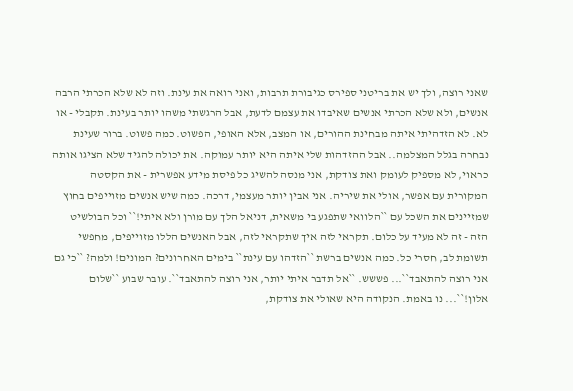שאני רוצה, ולך יש את בריטני ספירס כגיבורת תרבות, ואני רואה את עינת. וזה לא שלא הכרתי הרבה אנשים, ולא שלא הכרתי אנשים שאיבדו את עצמם לדעת, אבל הרגשתי משהו יותר בעינת. תקבלי - או לא. לא הזדהיתי איתה מבחינת ההורים, או המצב, אלא האופי, הפשוט. כמה פשוט. ברור שעינת נבחרה בגלל המצלמה.. אבל ההזדהות שלי איתה היא יותר עמוקה. את יכולה להגיד שלא הציגו אותה כראוי, לא מספיק לעומק ואת צודקת, אני מנסה להשיג כל פיסת מידע אפשרית - את הקסטה המקורית עם אפשר, אולי את שיריה. אני אבין יותר מעצמי, דרכה. כמה שיש אנשים מזוייפים בחוץ שמזיינים את השכל עם ``הלוואי שתפגע בי משאית, דניאל הלך עם מורן ולא איתי!`` וכל הבולשיט הזה - זה לא מעיד על כלום. תקראי לזה איך שתקראי לזה, אבל האנשים הללו מזוייפים, מחפשי תשומת לב, חסרי כל. כמה אנשים ברשת ``הזדהו עם עינת`` בימים האחרונים? המונים! ולמה? ``כי גם אני רוצה להתאבד``... פששש. ``אל תדבר איתי יותר, אני רוצה להתאבד``. עובר שבוע ``שלום אלון!``... נו באמת. הנקודה היא שאולי את צודקת,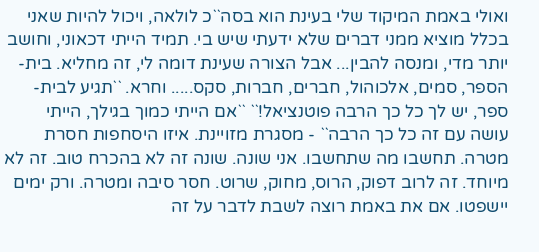ואולי באמת המיקוד שלי בעינת הוא בסה``כ לולאה, ויכול להיות שאני בכלל מוציא ממני דברים שלא ידעתי שיש בי. תמיד הייתי דכאוני, וחושב יותר מדי, ומנסה להבין... אבל הצורה שעינת דומה לי, זה מחליא. בית-הספר, סמים, אלכוהול, חברים, חברות, סקס..... וחרא. ``תגיע לבית-ספר, יש לך כל כך הרבה פוטנציאל!`` ``אם הייתי כמוך בגילך, הייתי עושה עם זה כל כך הרבה`` - מסגרת מזויינת. איזו היסחפות חסרת מטרה. תחשבו מה שתחשבו. אני שונה. שונה זה לא בהכרח טוב. זה לא מיוחד. זה לרוב דפוק, הרוס, מחוק, שרוט. חסר סיבה ומטרה. ורק ימים יישפטו. אם את באמת רוצה לשבת לדבר על זה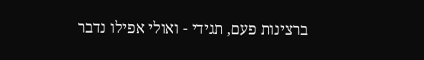ברצינות פעם, תגידי - ואולי אפילו נדבר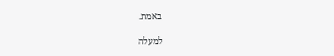באמת.

למעלה